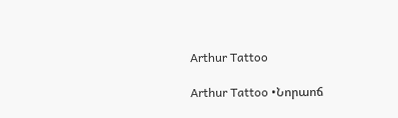Arthur Tattoo

Arthur Tattoo •Նորաոճ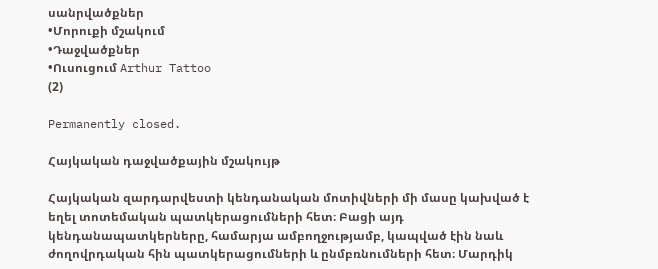սանրվածքներ
•Մորուքի մշակում
•Դաջվածքներ
•Ուսուցում Arthur Tattoo
(2)

Permanently closed.

Հայկական դաջվածքային մշակույթ

Հայկական զարդարվեստի կենդանական մոտիվների մի մասը կախված է եղել տոտեմական պատկերացումների հետ։ Բացի այդ կենդանապատկերները, համարյա ամբողջությամբ, կապված էին նաև ժողովրդական հին պատկերացումների և ընմբռնումների հետ։ Մարդիկ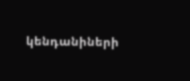կենդանիների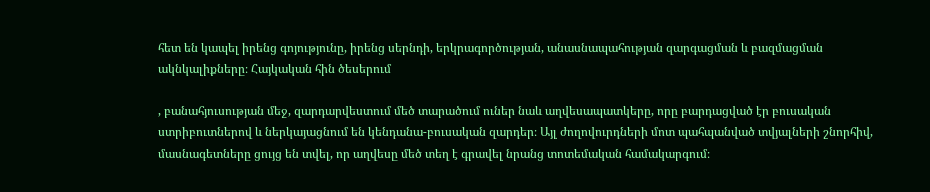հետ են կապել իրենց գոյությունը, իրենց սերնդի, երկրագործության, անասնապահության զարգացման և բազմացման ակնկալիքները։ Հայկական հին ծեսերում

, բանահյուսության մեջ, զարդարվեստում մեծ տարածում ուներ նաև աղվեսապատկերը, որը բարդացված էր բուսական ստրիբուտներով և ներկայացնում են կենդանա-բուսական զարդեր։ Այլ ժողովուրդների մոտ պահպանված տվյալների շնորհիվ, մասնագետները ցույց են տվել, որ աղվեսը մեծ տեղ է գրավել նրանց տոտեմական համակարգում։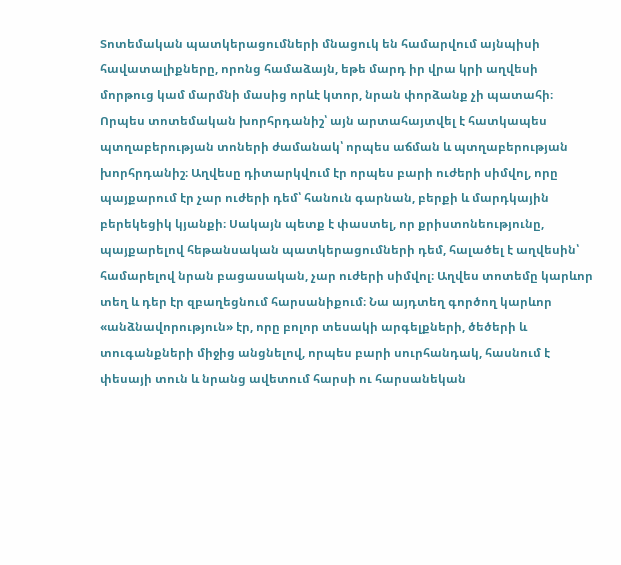Տոտեմական պատկերացումների մնացուկ են համարվում այնպիսի հավատալիքները, որոնց համաձայն, եթե մարդ իր վրա կրի աղվեսի մորթուց կամ մարմնի մասից որևէ կտոր, նրան փորձանք չի պատահի։ Որպես տոտեմական խորհրդանիշ՝ այն արտահայտվել է հատկապես պտղաբերության տոների ժամանակ՝ որպես աճման և պտղաբերության խորհրդանիշ։ Աղվեսը դիտարկվում էր որպես բարի ուժերի սիմվոլ, որը պայքարում էր չար ուժերի դեմ՝ հանուն գարնան, բերքի և մարդկային բերեկեցիկ կյանքի։ Սակայն պետք է փաստել, որ քրիստոնեությունը, պայքարելով հեթանսական պատկերացումների դեմ, հալածել է աղվեսին՝ համարելով նրան բացասական, չար ուժերի սիմվոլ։ Աղվես տոտեմը կարևոր տեղ և դեր էր զբաղեցնում հարսանիքում։ Նա այդտեղ գործող կարևոր «անձնավորություն» էր, որը բոլոր տեսակի արգելքների, ծեծերի և տուգանքների միջից անցնելով, որպես բարի սուրհանդակ, հասնում է փեսայի տուն և նրանց ավետում հարսի ու հարսանեկան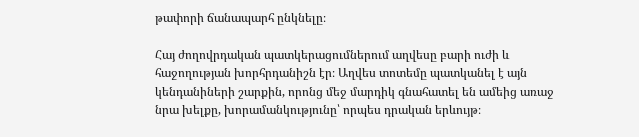թափորի ճանապարհ ընկնելը։

Հայ ժողովրդական պատկերացումներում աղվեսը բարի ուժի և հաջողության խորհրդանիշն էր։ Աղվես տոտեմը պատկանել է այն կենդանիների շարքին, որոնց մեջ մարդիկ գնահատել են ամեից առաջ նրա խելքը, խորամանկությունը՝ որպես դրական երևույթ։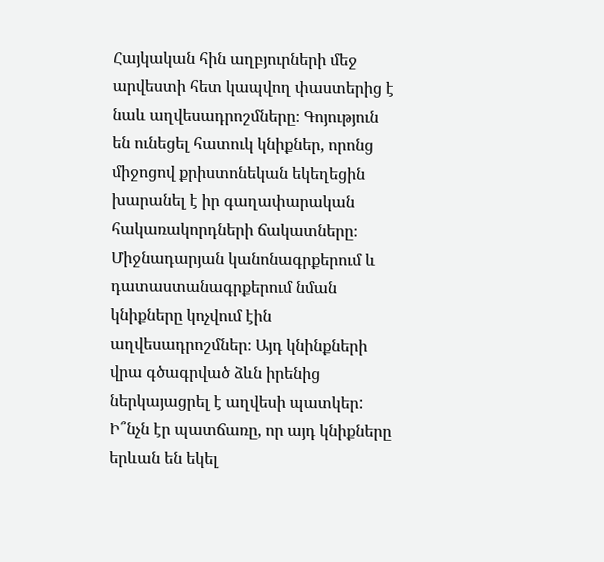Հայկական հին աղբյուրների մեջ արվեստի հետ կապվող փաստերից է նաև աղվեսադրոշմները։ Գոյություն են ունեցել հատուկ կնիքներ, որոնց միջոցով քրիստոնեկան եկեղեցին խարանել է իր գաղափարական հակառակորդների ճակատները։ Միջնադարյան կանոնագրքերում և դատաստանագրքերում նման կնիքները կոչվում էին աղվեսադրոշմներ։ Այդ կնինքների վրա գծագրված ձևն իրենից ներկայացրել է աղվեսի պատկեր: Ի՞նչն էր պատճառը, որ այդ կնիքները երևան են եկել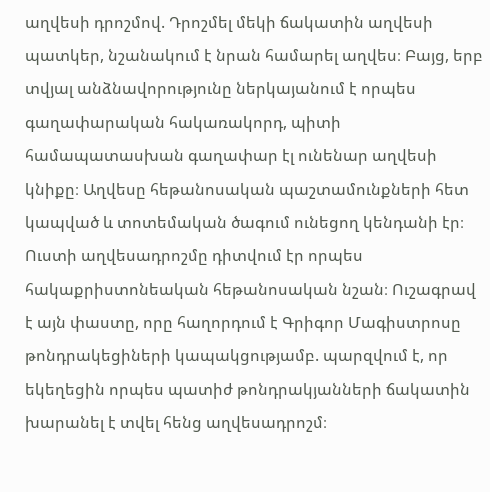աղվեսի դրոշմով. Դրոշմել մեկի ճակատին աղվեսի պատկեր, նշանակում է նրան համարել աղվես։ Բայց, երբ տվյալ անձնավորությունը ներկայանում է որպես գաղափարական հակառակորդ, պիտի համապատասխան գաղափար էլ ունենար աղվեսի կնիքը։ Աղվեսը հեթանոսական պաշտամունքների հետ կապված և տոտեմական ծագում ունեցող կենդանի էր։ Ուստի աղվեսադրոշմը դիտվում էր որպես հակաքրիստոնեական հեթանոսական նշան։ Ուշագրավ է այն փաստը, որը հաղորդում է Գրիգոր Մագիստրոսը թոնդրակեցիների կապակցությամբ. պարզվում է, որ եկեղեցին որպես պատիժ թոնդրակյանների ճակատին խարանել է տվել հենց աղվեսադրոշմ։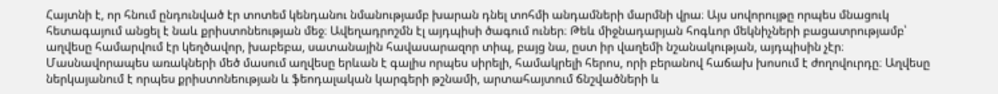Հայտնի է, որ հնում ընդունված էր տոտեմ կենդանու նմանությամբ խարան դնել տոհմի անդամների մարմնի վրա։ Այս սովորույթը որպես մնացուկ հետագայում անցել է նաև քրիստոնեության մեջ։ Ավեղադրոշմն էլ այդպիսի ծագում ուներ։ Թեև միջնադարյան հոգևոր մեկնիչների բացատրությամբ՝ աղվեսը համարվում էր կեղծավոր, խաբեբա, սատանային հավասարազոր տիպ, բայց նա, ըստ իր վաղեմի նշանակության, այդպիսին չէր։ Մասնավորապես առակների մեծ մասում աղվեսը երևան է գալիս որպես սիրելի, համակրելի հերոս, որի բերանով հաճախ խոսում է ժողովուրդը։ Աղվեսը ներկայանում է որպես քրիստոնեության և ֆեոդալական կարգերի թշնամի, արտահայտում ճնշվածների և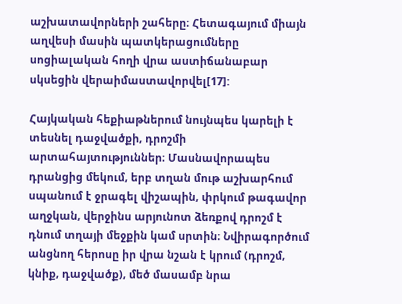աշխատավորների շահերը։ Հետագայում միայն աղվեսի մասին պատկերացումները սոցիալական հողի վրա աստիճանաբար սկսեցին վերաիմաստավորվել[17]:

Հայկական հեքիաթներում նույնպես կարելի է տեսնել դաջվածքի, դրոշմի արտահայտություններ։ Մասնավորապես դրանցից մեկում, երբ տղան մութ աշխարհում սպանում է ջրագել վիշապին, փրկում թագավոր աղջկան, վերջինս արյունոտ ձեռքով դրոշմ է դնում տղայի մեջքին կամ սրտին։ Նվիրագործում անցնող հերոսը իր վրա նշան է կրում (դրոշմ, կնիք, դաջվածք), մեծ մասամբ նրա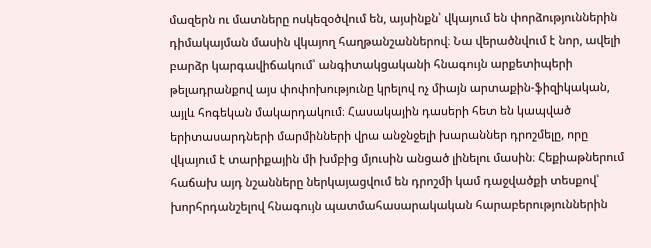մազերն ու մատները ոսկեզօծվում են, այսինքն՝ վկայում են փորձություններին դիմակայման մասին վկայող հաղթանշաններով։ Նա վերածնվում է նոր, ավելի բարձր կարգավիճակում՝ անգիտակցականի հնագույն արքետիպերի թելադրանքով այս փոփոխությունը կրելով ոչ միայն արտաքին-ֆիզիկական, այլև հոգեկան մակարդակում։ Հասակային դասերի հետ են կապված երիտասարդների մարմինների վրա անջնջելի խարաններ դրոշմելը, որը վկայում է տարիքային մի խմբից մյուսին անցած լինելու մասին։ Հեքիաթներում հաճախ այդ նշանները ներկայացվում են դրոշմի կամ դաջվածքի տեսքով՝ խորհրդանշելով հնագույն պատմահասարակական հարաբերություններին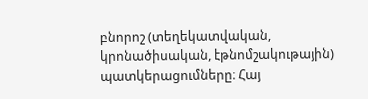բնորոշ (տեղեկատվական, կրոնածիսական, էթնոմշակութային) պատկերացումները։ Հայ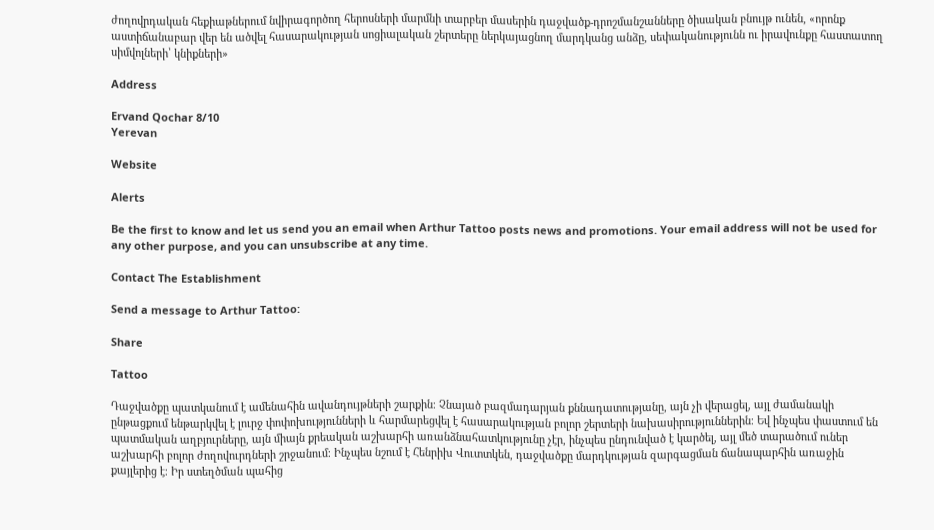ժողովրդական հեքիաթներում նվիրագործող հերոսների մարմնի տարբեր մասերին դաջվածք-դրոշմանշանները ծիսական բնույթ ունեն, «որոնք աստիճանաբար վեր են ածվել հասարակության սոցիալական շերտերը ներկայացնող մարդկանց անձը, սեփականությունն ու իրավունքը հաստատող սիմվոլների՝ կնիքների»

Address

Ervand Qochar 8/10
Yerevan

Website

Alerts

Be the first to know and let us send you an email when Arthur Tattoo posts news and promotions. Your email address will not be used for any other purpose, and you can unsubscribe at any time.

Contact The Establishment

Send a message to Arthur Tattoo:

Share

Tattoo

Դաջվածքը պատկանում է ամենահին ավանդույթների շարքին։ Չնայած բազմադարյան քննադատությանը, այն չի վերացել, այլ ժամանակի ընթացքում ենթարկվել է լուրջ փոփոխությունների և հարմարեցվել է հասարակության բոլոր շերտերի նախասիրություններին։ Եվ ինչպես փաստում են պատմական աղբյուրները, այն միայն քրեական աշխարհի առանձնահատկությունը չէր, ինչպես ընդունված է կարծել, այլ մեծ տարածում ուներ աշխարհի բոլոր ժողովուրդների շրջանում։ Ինչպես նշում է Հենրիխ Վուտտկեն, դաջվածքը մարդկության զարգացման ճանապարհին առաջին քայլերից է։ Իր ստեղծման պահից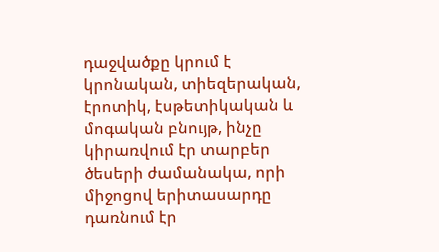դաջվածքը կրում է կրոնական, տիեզերական, էրոտիկ, էսթետիկական և մոգական բնույթ, ինչը կիրառվում էր տարբեր ծեսերի ժամանակա, որի միջոցով երիտասարդը դառնում էր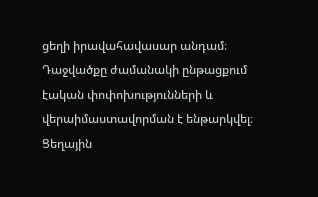ցեղի իրավահավասար անդամ։ Դաջվածքը ժամանակի ընթացքում էական փոփոխությունների և վերաիմաստավորման է ենթարկվել։ Ցեղային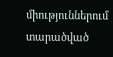միություններում տարածված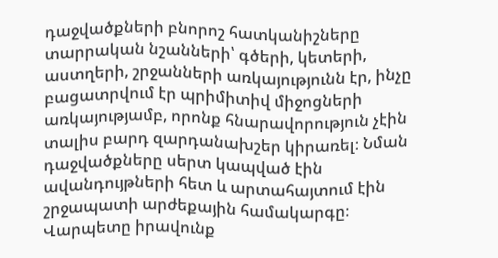դաջվածքների բնորոշ հատկանիշները տարրական նշանների՝ գծերի, կետերի, աստղերի, շրջանների առկայությունն էր, ինչը բացատրվում էր պրիմիտիվ միջոցների առկայությամբ, որոնք հնարավորություն չէին տալիս բարդ զարդանախշեր կիրառել։ Նման դաջվածքները սերտ կապված էին ավանդույթների հետ և արտահայտում էին շրջապատի արժեքային համակարգը։ Վարպետը իրավունք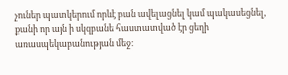չուներ պատկերում որևէ բան ավելացնել կամ պակասեցնել, քանի որ այն ի սկզբանե հաստատված էր ցեղի առասպեկաբանության մեջ։